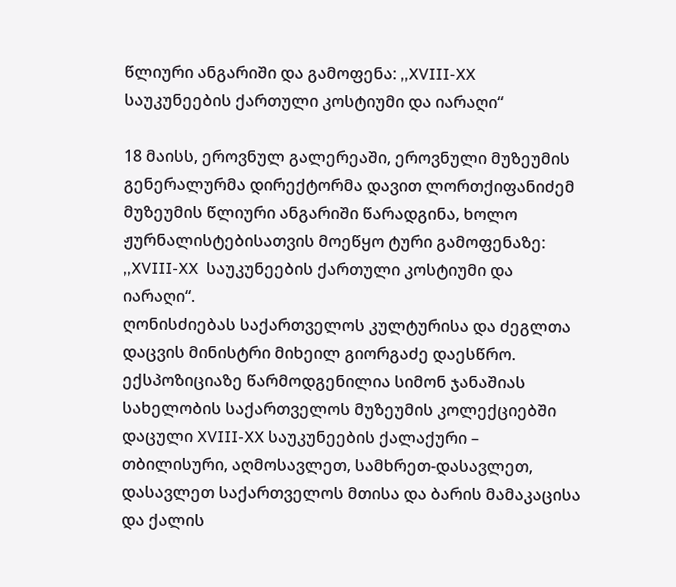წლიური ანგარიში და გამოფენა: ,,XVIII-XX საუკუნეების ქართული კოსტიუმი და იარაღი“

18 მაისს, ეროვნულ გალერეაში, ეროვნული მუზეუმის გენერალურმა დირექტორმა დავით ლორთქიფანიძემ მუზეუმის წლიური ანგარიში წარადგინა, ხოლო ჟურნალისტებისათვის მოეწყო ტური გამოფენაზე: ,,XVIII-XX  საუკუნეების ქართული კოსტიუმი და იარაღი“.
ღონისძიებას საქართველოს კულტურისა და ძეგლთა დაცვის მინისტრი მიხეილ გიორგაძე დაესწრო.
ექსპოზიციაზე წარმოდგენილია სიმონ ჯანაშიას სახელობის საქართველოს მუზეუმის კოლექციებში დაცული XVIII-XX საუკუნეების ქალაქური – თბილისური, აღმოსავლეთ, სამხრეთ-დასავლეთ, დასავლეთ საქართველოს მთისა და ბარის მამაკაცისა და ქალის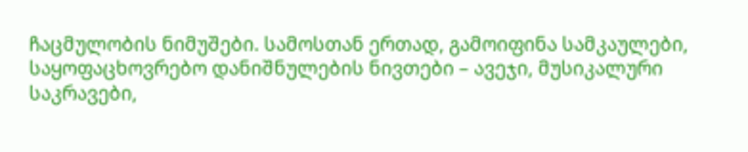ჩაცმულობის ნიმუშები. სამოსთან ერთად, გამოიფინა სამკაულები, საყოფაცხოვრებო დანიშნულების ნივთები – ავეჯი, მუსიკალური საკრავები,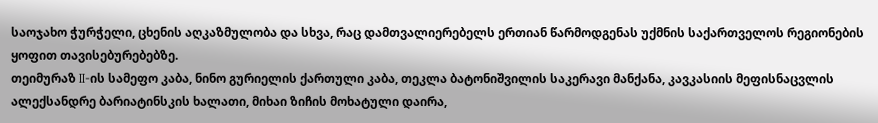საოჯახო ჭურჭელი, ცხენის აღკაზმულობა და სხვა, რაც დამთვალიერებელს ერთიან წარმოდგენას უქმნის საქართველოს რეგიონების ყოფით თავისებურებებზე.
თეიმურაზ II-ის სამეფო კაბა, ნინო გურიელის ქართული კაბა, თეკლა ბატონიშვილის საკერავი მანქანა, კავკასიის მეფისნაცვლის ალექსანდრე ბარიატინსკის ხალათი, მიხაი ზიჩის მოხატული დაირა,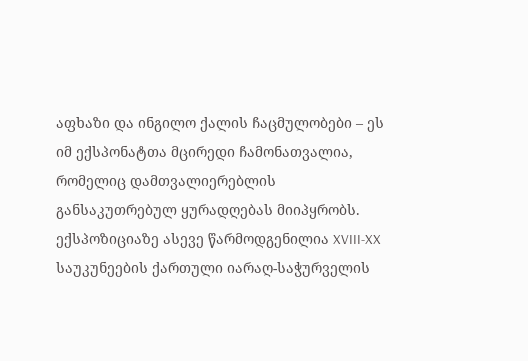აფხაზი და ინგილო ქალის ჩაცმულობები – ეს იმ ექსპონატთა მცირედი ჩამონათვალია, რომელიც დამთვალიერებლის განსაკუთრებულ ყურადღებას მიიპყრობს.
ექსპოზიციაზე ასევე წარმოდგენილია XVIII-XX საუკუნეების ქართული იარაღ-საჭურველის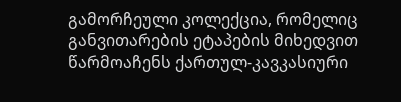გამორჩეული კოლექცია, რომელიც განვითარების ეტაპების მიხედვით წარმოაჩენს ქართულ-კავკასიური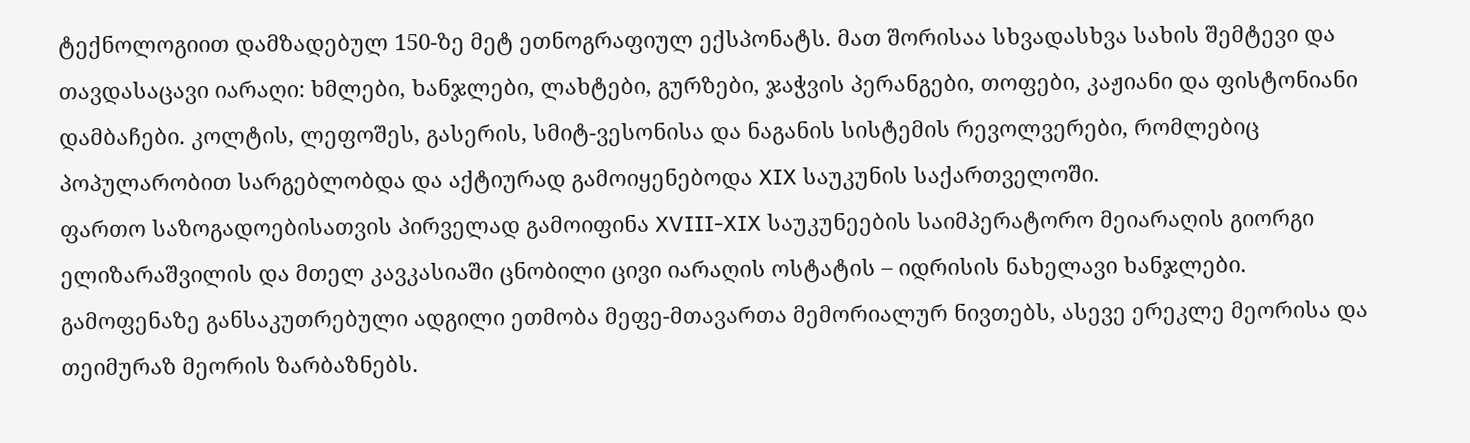ტექნოლოგიით დამზადებულ 150-ზე მეტ ეთნოგრაფიულ ექსპონატს. მათ შორისაა სხვადასხვა სახის შემტევი და თავდასაცავი იარაღი: ხმლები, ხანჯლები, ლახტები, გურზები, ჯაჭვის პერანგები, თოფები, კაჟიანი და ფისტონიანი დამბაჩები. კოლტის, ლეფოშეს, გასერის, სმიტ-ვესონისა და ნაგანის სისტემის რევოლვერები, რომლებიც პოპულარობით სარგებლობდა და აქტიურად გამოიყენებოდა XIX საუკუნის საქართველოში.
ფართო საზოგადოებისათვის პირველად გამოიფინა XVIII-XIX საუკუნეების საიმპერატორო მეიარაღის გიორგი ელიზარაშვილის და მთელ კავკასიაში ცნობილი ცივი იარაღის ოსტატის – იდრისის ნახელავი ხანჯლები.
გამოფენაზე განსაკუთრებული ადგილი ეთმობა მეფე-მთავართა მემორიალურ ნივთებს, ასევე ერეკლე მეორისა და თეიმურაზ მეორის ზარბაზნებს.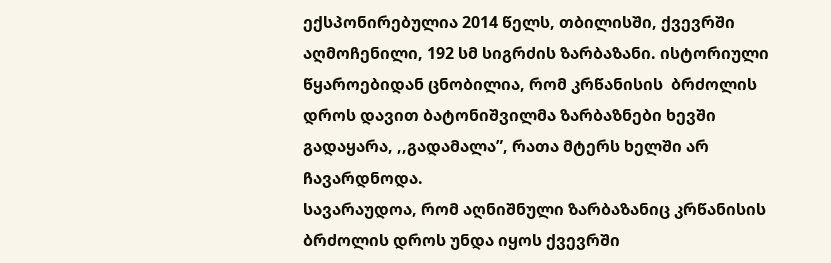ექსპონირებულია 2014 წელს, თბილისში, ქვევრში აღმოჩენილი, 192 სმ სიგრძის ზარბაზანი. ისტორიული წყაროებიდან ცნობილია, რომ კრწანისის  ბრძოლის დროს დავით ბატონიშვილმა ზარბაზნები ხევში გადაყარა, ,,გადამალა”, რათა მტერს ხელში არ ჩავარდნოდა.
სავარაუდოა, რომ აღნიშნული ზარბაზანიც კრწანისის ბრძოლის დროს უნდა იყოს ქვევრში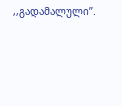,,გადამალული’’.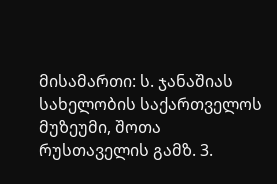მისამართი: ს. ჯანაშიას სახელობის საქართველოს მუზეუმი, შოთა რუსთაველის გამზ. 3.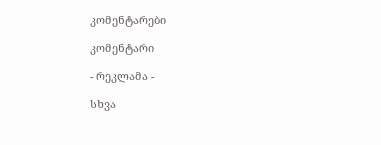კომენტარები

კომენტარი

- რეკლამა -

სხვა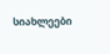სიახლეები